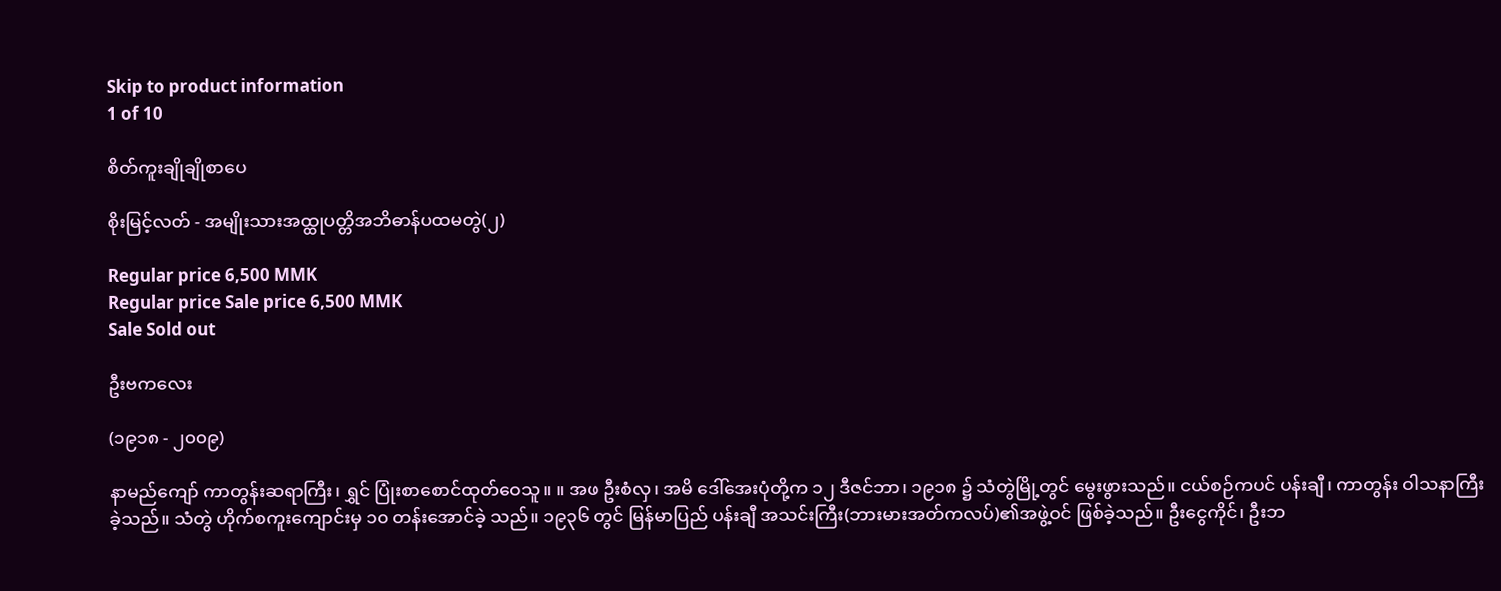Skip to product information
1 of 10

စိတ်ကူးချိုချိုစာပေ

စိုးမြင့်လတ် - အမျိုးသားအထ္ထုပတ္တိအဘိဓာန်ပထမတွဲ(၂)

Regular price 6,500 MMK
Regular price Sale price 6,500 MMK
Sale Sold out

ဦးဗကလေး

(၁၉၁၈ - ၂၀၀၉)

နာမည်ကျော် ကာတွန်းဆရာကြီး၊ ရွှင် ပြုံးစာစောင်ထုတ်ဝေသူ။ ။ အဖ ဦးစံလှ၊ အမိ ဒေါ်အေးပုံတို့က ၁၂ ဒီဇင်ဘာ၊ ၁၉၁၈ ၌ သံတွဲမြို့တွင် မွေးဖွားသည်။ ငယ်စဉ်ကပင် ပန်းချီ၊ ကာတွန်း ဝါသနာကြီးခဲ့သည်။ သံတွဲ ဟိုက်စကူးကျောင်းမှ ၁၀ တန်းအောင်ခဲ့ သည်။ ၁၉၃၆ တွင် မြန်မာပြည် ပန်းချီ အသင်းကြီး(ဘားမားအတ်ကလပ်)၏အဖွဲ့ဝင် ဖြစ်ခဲ့သည်။ ဦးငွေကိုင်၊ ဦးဘ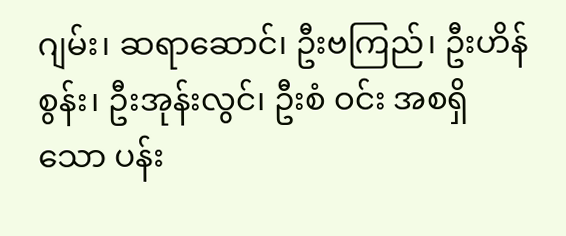ဂျမ်း၊ ဆရာဆောင်၊ ဦးဗကြည်၊ ဦးဟိန်စွန်း၊ ဦးအုန်းလွင်၊ ဦးစံ ဝင်း အစရှိသော ပန်း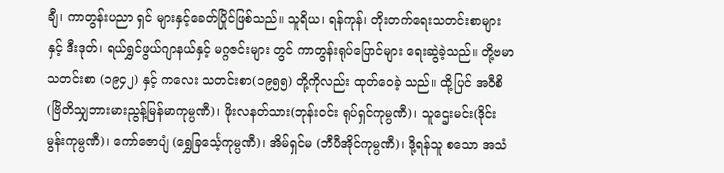ချီ၊ ကာတွန်းပညာ ရှင် များနှင့်ခေတ်ပြိုင်ဖြစ်သည်။ သူရိယ၊ ရန်ကုန်၊ တိုးတက်ရေးသတင်းစာများနှင့် ဒီးဒုတ်၊ ရယ်ရွှင်ဖွယ်ဂျာနယ်နှင့် မဂ္ဂဇင်းများ တွင် ကာတွန်းရုပ်ပြောင်များ ရေးဆွဲခဲ့သည်။ တို့ဗမာသတင်းစာ (၁၉၄၂) နှင့် ကလေး သတင်းစာ(၁၉၅၅) တို့ကိုလည်း ထုတ်ဝေခဲ့ သည်။ ထို့ပြင် အဝီစိ(ဗြိတိသျှဘားမားညွန့်မြန်မာကုမ္ပဏီ)၊ ဖိုးလနတ်သား(ဘုန်းဝင်း ရုပ်ရှင်ကုမ္ပဏီ)၊ သူဌေးမင်း(ဒိုင်းမွန်းကုမ္ပဏီ)၊ ကော်ဇောပျံ (ရွှေခြင်္သေ့ကုမ္ပဏီ)၊ အိမ်ရှင်မ (ဘီပီအိုင်ကုမ္ပဏီ)၊ ဒို့ရန်သူ စသော အသံ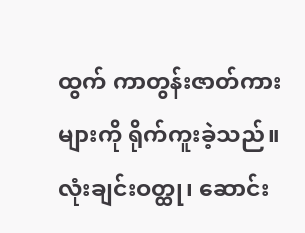ထွက် ကာတွန်းဇာတ်ကားများကို ရိုက်ကူးခဲ့သည်။ လုံးချင်းဝတ္ထု၊ ဆောင်း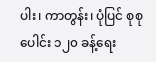ပါး၊ ကာတွန်း၊ ပုံပြင် စုစုပေါင်း ၁၂၀ ခန့်ရေး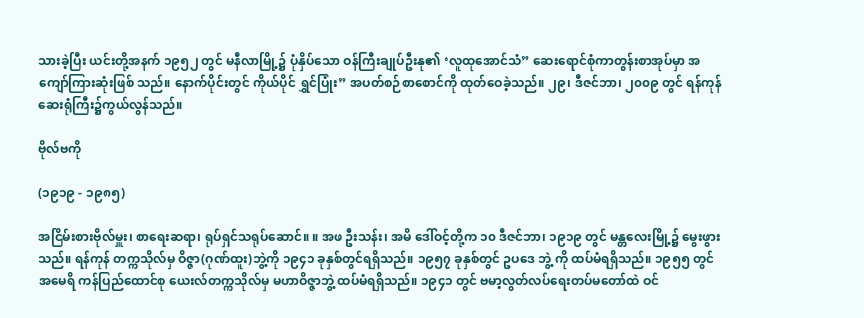သားခဲ့ပြီး ယင်းတို့အနက် ၁၉၅၂ တွင် မနီလာမြို့၌ ပုံနှိပ်သော ဝန်ကြီးချုပ်ဦးနု၏ ‘လူထုအောင်သံ” ဆေးရောင်စုံကာတွန်းစာအုပ်မှာ အကျော်ကြားဆုံးဖြစ် သည်။ နောက်ပိုင်းတွင် ကိုယ်ပိုင် ရွှင်ပြုံး” အပတ်စဉ်စာစောင်ကို ထုတ်ဝေခဲ့သည်။ ၂၉၊ ဒီဇင်ဘာ၊ ၂၀၀၉ တွင် ရန်ကုန်ဆေးရုံကြီး၌ကွယ်လွန်သည်။

ဗိုလ်ဗကို

(၁၉၁၉ - ၁၉၈၅)

အငြိမ်းစားဗိုလ်မှူး၊ စာရေးဆရာ၊ ရုပ်ရှင်သရုပ်ဆောင်။ ။ အဖ ဦးသန်း၊ အမိ ဒေါ်ဝင့်တို့က ၁၀ ဒီဇင်ဘာ၊ ၁၉၁၉ တွင် မန္တလေးမြို့၌ မွေးဖွားသည်။ ရန်ကုန် တက္ကသိုလ်မှ ဝိဇ္ဇာ(ဂုဏ်ထူး)ဘွဲ့ကို ၁၉၄၁ ခုနှစ်တွင်ရရှိသည်။ ၁၉၅၇ ခုနှစ်တွင် ဥပဒေ ဘွဲ့ ကို ထပ်မံရရှိသည်။ ၁၉၅၅ တွင် အမေရိ ကန်ပြည်ထောင်စု ယေးလ်တက္ကသိုလ်မှ မဟာဝိဇ္ဇာဘွဲ့ ထပ်မံရရှိသည်။ ၁၉၄၁ တွင် ဗမာ့လွတ်လပ်ရေးတပ်မတော်ထဲ ဝင်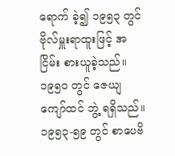ရောက် ခဲ့၍ ၁၉၅၃ တွင် ဗိုလ်မှူးရာထူးဖြင့် အငြိမ်း စားယူခဲ့သည်။ ၁၉၅ဝ တွင် ဇေယျကျော်ထင် ဘွဲ့ ရရှိသည်။ ၁၉၅၃-၅၉ တွင် စာပေဗိ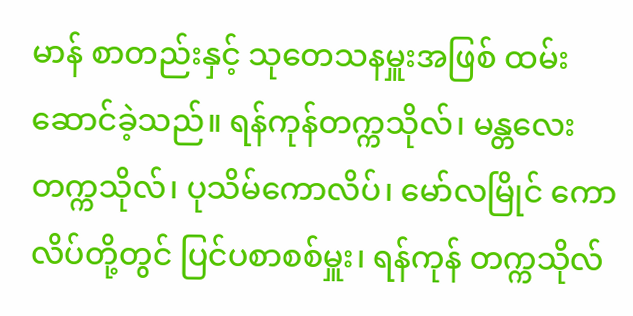မာန် စာတည်းနှင့် သုတေသနမှူးအဖြစ် ထမ်း ဆောင်ခဲ့သည်။ ရန်ကုန်တက္ကသိုလ်၊ မန္တလေးတက္ကသိုလ်၊ ပုသိမ်ကောလိပ်၊ မော်လမြိုင် ကောလိပ်တို့တွင် ပြင်ပစာစစ်မှူး၊ ရန်ကုန် တက္ကသိုလ်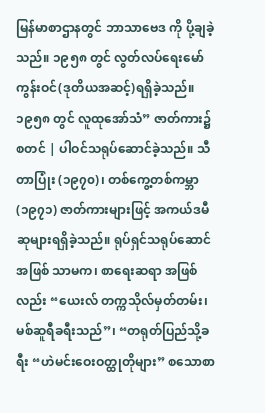မြန်မာစာဌာနတွင် ဘာသာဗေဒ ကို ပို့ချခဲ့သည်။ ၁၉၅၈ တွင် လွတ်လပ်ရေးမော်ကွန်းဝင်(ဒုတိယအဆင့်)ရရှိခဲ့သည်။ ၁၉၅၈ တွင် လူထုအော်သံ” ဇာတ်ကား၌ စတင် | ပါဝင်သရုပ်ဆောင်ခဲ့သည်။ သီတာပြုံး (၁၉၇၀)၊ တစ်ကွေ့တစ်ကမ္ဘာ (၁၉၇၁) ဇာတ်ကားများဖြင့် အကယ်ဒမီဆုများရရှိခဲ့သည်။ ရုပ်ရှင်သရုပ်ဆောင်အဖြစ် သာမက၊ စာရေးဆရာ အဖြစ်လည်း “ယေးလ် တက္ကသိုလ်မှတ်တမ်း၊ မစ်ဆူရီခရီးသည်”၊ “တရုတ်ပြည်သို့ခရီး “ဟဲမင်းဝေးဝတ္ထုတိုများ” စသောစာ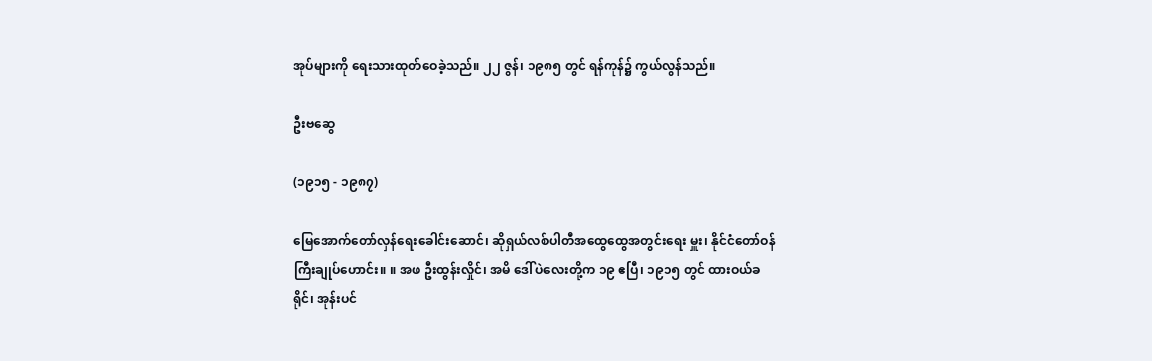အုပ်များကို ရေးသားထုတ်ဝေခဲ့သည်။ ၂၂ ဇွန်၊ ၁၉၈၅ တွင် ရန်ကုန်၌ ကွယ်လွန်သည်။

ဦးဗဆွေ

(၁၉၁၅ - ၁၉၈၇)

မြေအောက်တော်လှန်ရေးခေါင်းဆောင်၊ ဆိုရှယ်လစ်ပါတီအထွေထွေအတွင်းရေး မှူး၊ နိုင်ငံတော်ဝန်ကြီးချုပ်ဟောင်း။ ။ အဖ ဦးထွန်းလှိုင်၊ အမိ ဒေါ်ပဲလေးတို့က ၁၉ ဧပြီ၊ ၁၉၁၅ တွင် ထားဝယ်ခရိုင်၊ အုန်းပင်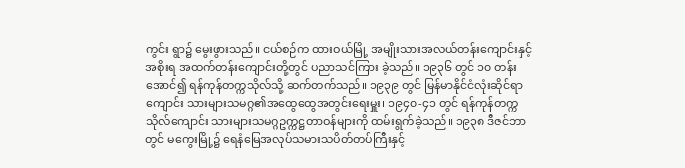ကွင်း ရွာ၌ မွေးဖွားသည်။ ငယ်စဉ်က ထားဝယ်မြို့ အမျိုးသားအလယ်တန်းကျောင်းနှင့် အစိုးရ အထက်တန်းကျောင်းတို့တွင် ပညာသင်ကြား ခဲ့သည်။ ၁၉၃၆ တွင် ၁၀ တန်းအောင်၍ ရန်ကုန်တက္ကသိုလ်သို့ ဆက်တက်သည်။ ၁၉၃၉ တွင် မြန်မာနိုင်ငံလုံးဆိုင်ရာ ကျောင်း သားများသမဂ္ဂ၏အထွေထွေအတွင်းရေးမှူး၊ ၁၉၄၀-၄၁ တွင် ရန်ကုန်တက္ကသိုလ်ကျောင်း သားများသမဂ္ဂဥက္ကဋ္ဌတာဝန်များကို ထမ်းရွက်ခဲ့သည်။ ၁၉၃၈ ဒီဇင်ဘာတွင် မကွေးမြို့၌ ရေနံမြေအလုပ်သမားသပိတ်တပ်ကြီးနှင့်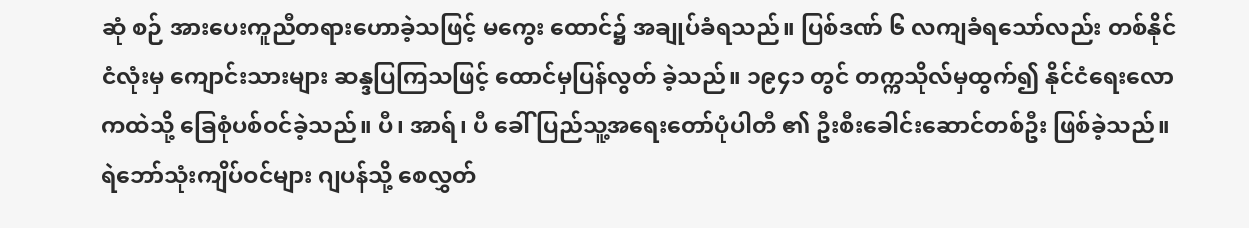ဆုံ စဉ် အားပေးကူညီတရားဟောခဲ့သဖြင့် မကွေး ထောင်၌ အချုပ်ခံရသည်။ ပြစ်ဒဏ် ၆ လကျခံရသော်လည်း တစ်နိုင်ငံလုံးမှ ကျောင်းသားများ ဆန္ဒပြကြသဖြင့် ထောင်မှပြန်လွတ် ခဲ့သည်။ ၁၉၄၁ တွင် တက္ကသိုလ်မှထွက်၍ နိုင်ငံရေးလောကထဲသို့ ခြေစုံပစ်ဝင်ခဲ့သည်။ ပီ၊ အာရ်၊ ပီ ခေါ် ပြည်သူ့အရေးတော်ပုံပါတီ ၏ ဦးစီးခေါင်းဆောင်တစ်ဦး ဖြစ်ခဲ့သည်။ ရဲဘော်သုံးကျိပ်ဝင်များ ဂျပန်သို့ စေလွှတ်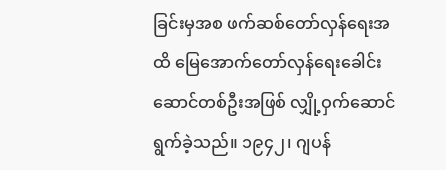ခြင်းမှအစ ဖက်ဆစ်တော်လှန်ရေးအထိ မြေအောက်တော်လှန်ရေးခေါင်းဆောင်တစ်ဦးအဖြစ် လျှို့ဝှက်ဆောင်ရွက်ခဲ့သည်။ ၁၉၄၂၊ ဂျပန်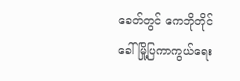ခေတ်တွင် ကေဘိုတိုင် ခေါ် မြို့ပြကာကွယ်ရေး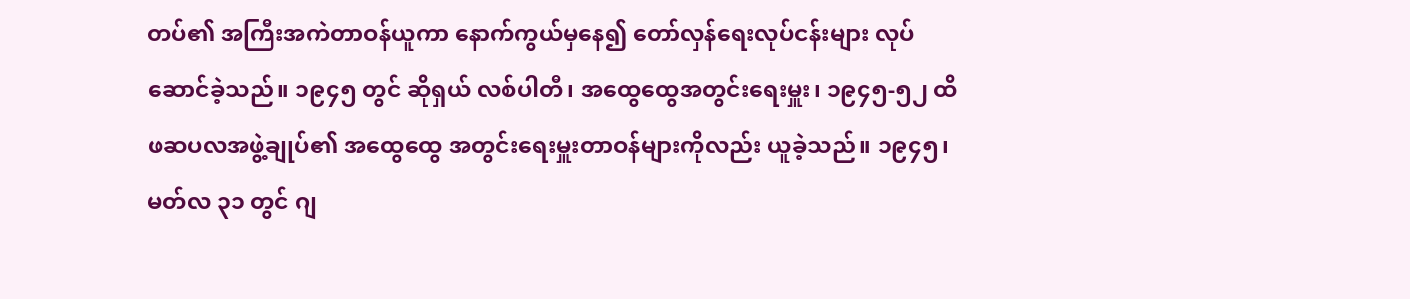တပ်၏ အကြီးအကဲတာဝန်ယူကာ နောက်ကွယ်မှနေ၍ တော်လှန်ရေးလုပ်ငန်းများ လုပ်ဆောင်ခဲ့သည်။ ၁၉၄၅ တွင် ဆိုရှယ် လစ်ပါတီ၊ အထွေထွေအတွင်းရေးမှူး၊ ၁၉၄၅-၅၂ ထိ ဖဆပလအဖွဲ့ချုပ်၏ အထွေထွေ အတွင်းရေးမှူးတာဝန်များကိုလည်း ယူခဲ့သည်။ ၁၉၄၅၊ မတ်လ ၃၁ တွင် ဂျ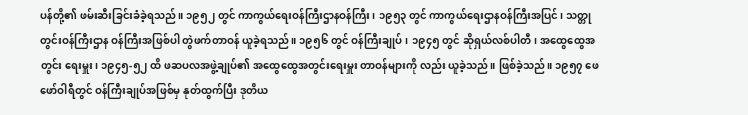ပန်တို့၏ ဖမ်းဆီးခြင်းခံခဲ့ရသည်။ ၁၉၅၂ တွင် ကာကွယ်ရေးဝန်ကြီးဌာနဝန်ကြီး၊ ၁၉၅၃ တွင် ကာကွယ်ရေးဌာနဝန်ကြီးအပြင်၊ သတ္တုတွင်းဝန်ကြီးဌာန ဝန်ကြီးအဖြစ်ပါ တွဲဖက်တာဝန် ယူခဲ့ရသည်။ ၁၉၅၆ တွင် ဝန်ကြီးချုပ်၊ ၁၉၄၅ တွင် ဆိုရှယ်လစ်ပါတီ၊ အထွေထွေအတွင်း ရေးမှူး၊ ၁၉၄၅-၅၂ ထိ ဖဆပလအဖွဲ့ချုပ်၏ အထွေထွေအတွင်းရေးမှူး တာဝန်များကို လည်း ယူခဲ့သည်။ ဖြစ်ခဲ့သည်။ ၁၉၅၇ ဖေဖော်ဝါရီတွင် ဝန်ကြီးချုပ်အဖြစ်မှ နုတ်ထွက်ပြီး ဒုတိယ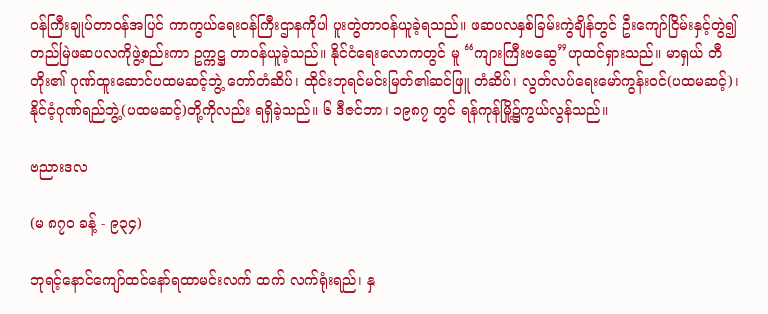ဝန်ကြီးချုပ်တာဝန်အပြင် ကာကွယ်ရေးဝန်ကြီးဌာနကိုပါ ပူးတွဲတာဝန်ယူခဲ့ရသည်။ ဖဆပလနှစ်ခြမ်းကွဲချိန်တွင် ဦးကျော်ငြိမ်းနှင့်တွဲ၍ တည်မြဲဖဆပလကိုဖွဲ့စည်းကာ ဥက္ကဋ္ဌ တာဝန်ယူခဲ့သည်။ နိုင်ငံရေးလောကတွင် မူ “ကျားကြီးဗဆွေ”ဟုထင်ရှားသည်။ မာရှယ် တီတိုး၏ ဂုဏ်ထူးဆောင်ပထမဆင့်ဘွဲ့ တော်တံဆိပ်၊ ထိုင်းဘုရင်မင်းမြတ်၏ဆင်ဖြူ တံဆိပ်၊ လွတ်လပ်ရေးမော်ကွန်းဝင်(ပထမဆင့်)၊ နိုင်ငံ့ဂုဏ်ရည်ဘွဲ့(ပထမဆင့်)တို့ကိုလည်း ရရှိခဲ့သည်။ ၆ ဒီဇင်ဘာ၊ ၁၉၈၇ တွင် ရန်ကုန်မြို့၌ကွယ်လွန်သည်။

ဗညားဒလ

(မ ၈၇၀ ခန့် - ၉၃၄)

ဘုရင့်နောင်ကျော်ထင်နော်ရထာမင်းလက် ထက် လက်ရုံးရည်၊ နှ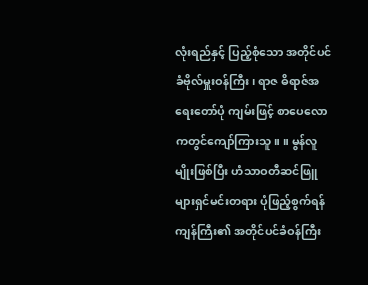လုံးရည်နှင့် ပြည့်စုံသော အတိုင်ပင်ခံဗိုလ်မှူးဝန်ကြီး၊ ရာဇ ဓိရာဇ်အရေးတော်ပုံ ကျမ်းဖြင့် စာပေလောကတွင်ကျော်ကြားသူ။ ။ မွန်လူမျိုးဖြစ်ပြီး ဟံသာဝတီဆင်ဖြူများရှင်မင်းတရား ပုံဖြည့်စွက်ရန် ကျန်ကြီး၏ အတိုင်ပင်ခံဝန်ကြီး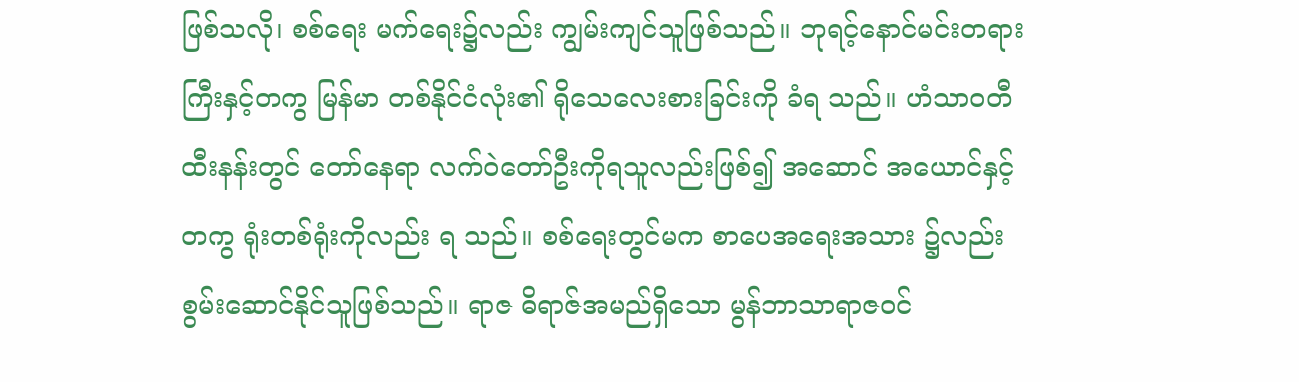ဖြစ်သလို၊ စစ်ရေး မက်ရေး၌လည်း ကျွမ်းကျင်သူဖြစ်သည်။ ဘုရင့်နောင်မင်းတရားကြီးနှင့်တကွ မြန်မာ တစ်နိုင်ငံလုံး၏ ရိုသေလေးစားခြင်းကို ခံရ သည်။ ဟံသာဝတီထီးနန်းတွင် တော်နေရာ လက်ဝဲတော်ဦးကိုရသူလည်းဖြစ်၍ အဆောင် အယောင်နှင့်တကွ ရုံးတစ်ရုံးကိုလည်း ရ သည်။ စစ်ရေးတွင်မက စာပေအရေးအသား ၌လည်း စွမ်းဆောင်နိုင်သူဖြစ်သည်။ ရာဇ ဓိရာဇ်အမည်ရှိသော မွန်ဘာသာရာဇဝင်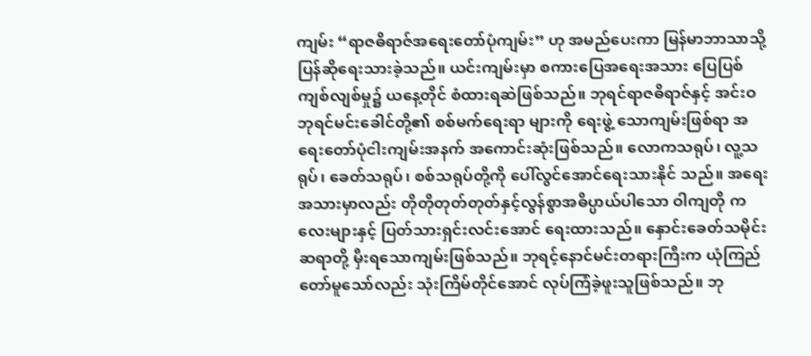ကျမ်း “ရာဇဓိရာဇ်အရေးတော်ပုံကျမ်း” ဟု အမည်ပေးကာ မြန်မာဘာသာသို့ ပြန်ဆိုရေးသားခဲ့သည်။ ယင်းကျမ်းမှာ စကားပြေအရေးအသား ပြေပြစ်ကျစ်လျစ်မှု၌ ယနေ့တိုင် စံထားရဆဲဖြစ်သည်။ ဘုရင်ရာဇဓိရာဇ်နှင့် အင်းဝဘုရင်မင်းခေါင်တို့၏ စစ်မက်ရေးရာ များကို ရေးဖွဲ့ သောကျမ်းဖြစ်ရာ အရေးတော်ပုံငါးကျမ်းအနက် အကောင်းဆုံးဖြစ်သည်။ လောကသရုပ်၊ လူ့သရုပ်၊ ခေတ်သရုပ်၊ စစ်သရုပ်တို့ကို ပေါ်လွင်အောင်ရေးသားနိုင် သည်။ အရေးအသားမှာလည်း တိုတိုတုတ်တုတ်နှင့်လွန်စွာအဓိပ္ပာယ်ပါသော ဝါကျတို ကလေးများနှင့် ပြတ်သားရှင်းလင်းအောင် ရေးထားသည်။ နှောင်းခေတ်သမိုင်းဆရာတို့ မှီးရသောကျမ်းဖြစ်သည်။ ဘုရင့်နောင်မင်းတရားကြီးက ယုံကြည်တော်မူသော်လည်း သုံးကြိမ်တိုင်အောင် လုပ်ကြံခဲ့ဖူးသူဖြစ်သည်။ ဘု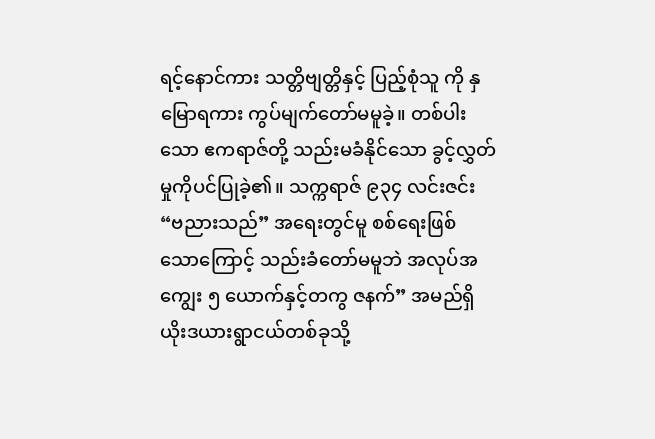ရင့်နောင်ကား သတ္တိဗျတ္တိနှင့် ပြည့်စုံသူ ကို နှမြောရကား ကွပ်မျက်တော်မမူခဲ့။ တစ်ပါးသော ဧကရာဇ်တို့ သည်းမခံနိုင်သော ခွင့်လွှတ်မှုကိုပင်ပြုခဲ့၏။ သက္ကရာဇ် ၉၃၄ လင်းဇင်း “ဗညားသည်” အရေးတွင်မူ စစ်ရေးဖြစ် သောကြောင့် သည်းခံတော်မမူဘဲ အလုပ်အကျွေး ၅ ယောက်နှင့်တကွ ဇနက်” အမည်ရှိ ယိုးဒယားရွာငယ်တစ်ခုသို့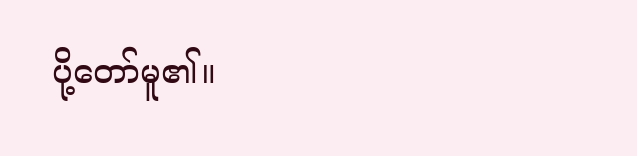ပို့တော်မူ၏။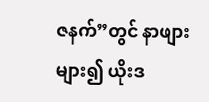ဇနက်”တွင် နာဖျားများ၍ ယိုးဒ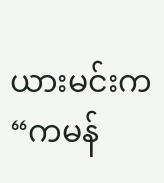ယားမင်းက “ကမန်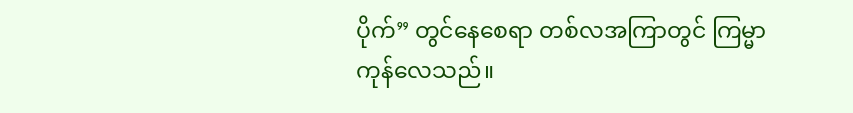ပိုက်” တွင်နေစေရာ တစ်လအကြာတွင် ကြမ္မာကုန်လေသည်။